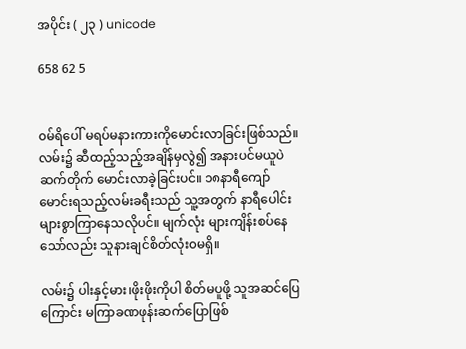အပိုင်း ( ၂၃ ) unicode

658 62 5


၀မ်ရိပေါ် မရပ်မနားကားကိုမောင်းလာခြင်းဖြစ်သည်။ လမ်း၌ ဆီထည့်သည့်အချိန်မှလွဲ၍ အနားပင်မယူပဲ ဆက်တိုက် မောင်းလာခဲ့ခြင်းပင်။ ၁၈နာရီကျော်မောင်းရသည့်လမ်းခရီးသည် သူ့အတွက် နာရီပေါင်းများစွာကြာနေသလိုပင်။ မျက်လုံး များကျိန်းစပ်နေသော်လည်း သူနားချင်စိတ်လုံး၀မရှိ။

လမ်း၌ ပါးနှင့်မား၊ဖိုးဖိုးကိုပါ စိတ်မပူဖို့ သူအဆင်ပြေကြောင်း မကြာခဏဖုန်းဆက်ပြောဖြစ်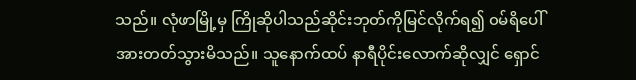သည်။ လုံဖာမြို့မှ ကြိုဆိုပါသည်ဆိုင်းဘုတ်ကိုမြင်လိုက်ရ၍ ၀မ်ရိပေါ် အားတတ်သွားမိသည်။ သူနောက်ထပ် နာရီပိုင်းလောက်ဆိုလျှင် ရှောင်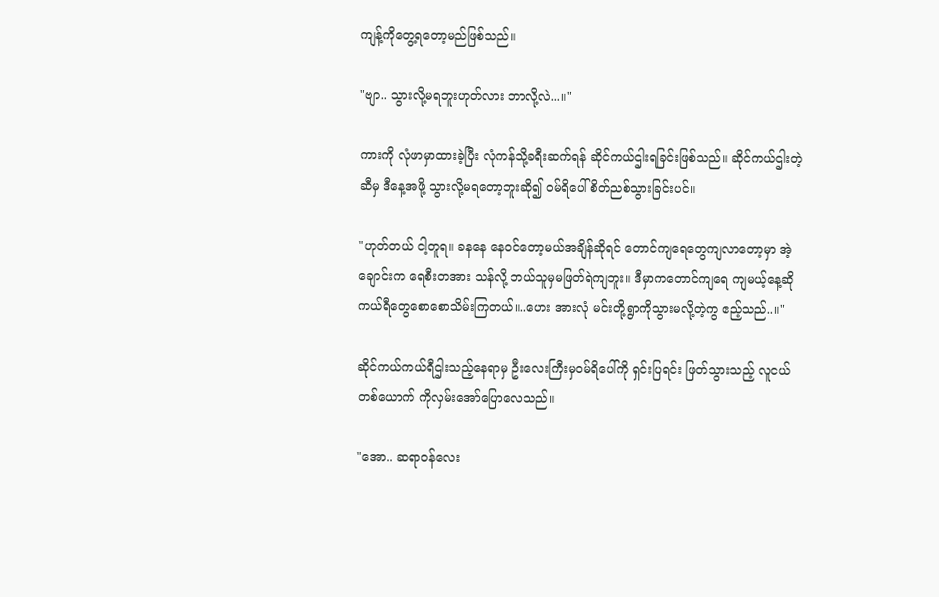ကျန့်ကိုတွေ့ရတော့မည်ဖြစ်သည်။

"ဗျာ.. သွားလို့မရဘူးဟုတ်လား ဘာလို့လဲ...။"

ကားကို လုံဖာမှာထားခဲ့ပြီး လုံကန်သို့ခရီးဆက်ရန် ဆိုင်ကယ်ဌါးရခြင်းဖြစ်သည်။ ဆိုင်ကယ်ဌါးတဲ့ဆီမှ ဒီနေ့အဖို့ သွားလို့မရတော့ဘူးဆို၍ ၀မ်ရိပေါ်စိတ်ညစ်သွားခြင်းပင်။

"ဟုတ်တယ် ငါ့တူရ။ ခနနေ နေ၀င်တော့မယ်အချိန်ဆိုရင် တောင်ကျရေတွေကျလာတော့မှာ အဲ့ချောင်းက ရေစီးတအား သန်လို့ ဘယ်သူမှမဖြတ်ရဲကျဘူး။ ဒီမှာကတောင်ကျရေ ကျမယ့်နေ့ဆို ကယ်ရီတွေစောစောသိမ်းကြတယ်။..ဟေး အားလုံ မင်းတို့ရွာကိုသွားမလို့တဲ့ကွ ဧည့်သည်..။"

ဆိုင်ကယ်ကယ်ရီဌါးသည့်နေရာမှ ဦးလေးကြီးမှ၀မ်ရိပေါ်ကို ရှင်းပြရင်း ဖြတ်သွားသည့် လူငယ်တစ်ယောက် ကိုလှမ်းအော်ပြောလေသည်။

"အော.. ဆရာ၀န်လေး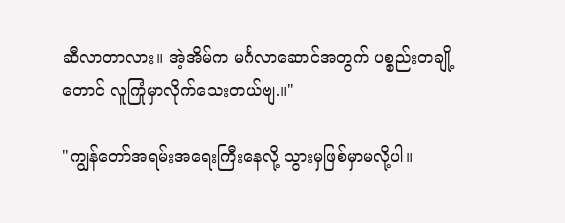ဆီလာတာလား။ အဲ့အိမ်က မင်္ဂလာဆောင်အတွက် ပစ္စည်းတချို့တောင် လူကြုံမှာလိုက်သေးတယ်ဗျ.။"

"ကျွန်တော်အရမ်းအရေးကြီးနေလို့ သွားမှဖြစ်မှာမလို့ပါ။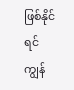ဖြစ်နိုင်ရင် ကျွန်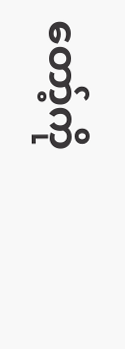တော့်ကို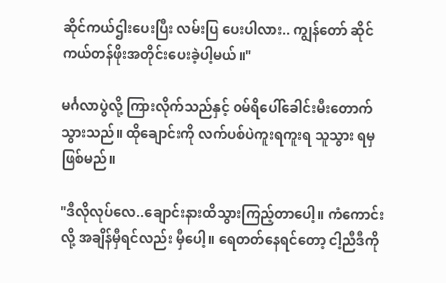ဆိုင်ကယ်ဌါးပေးပြီး လမ်းပြ ပေးပါလား.. ကျွန်တော် ဆိုင်ကယ်တန်ဖိုးအတိုင်းပေးခဲ့ပါ့မယ်။"

မင်္ဂလာပွဲလို့ ကြားလိုက်သည်နှင့် ၀မ်ရိပေါ်ခေါင်းမီးတောက်သွားသည်။ ထိုချောင်းကို လက်ပစ်ပဲကူးရကူးရ သူသွား ရမှဖြစ်မည်။

"ဒီလိုလုပ်လေ..ချောင်းနားထိသွားကြည့်တာပေါ့။ ကံကောင်းလို့ အချိန်မှီရင်လည်း မှီပေါ့။ ရေတတ်နေရင်တော့ ငါ့ညီဒီကို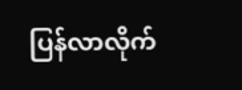ပြန်လာလိုက်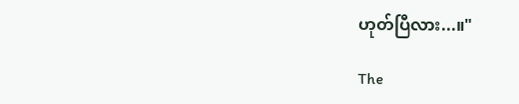ဟုတ်ပြီလား...။"

The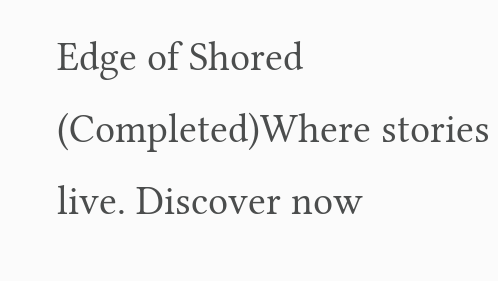Edge of Shored (Completed)Where stories live. Discover now